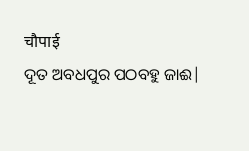चौपाई
ଦୂତ ଅବଧପୁର ପଠବହୁ ଜାଈ|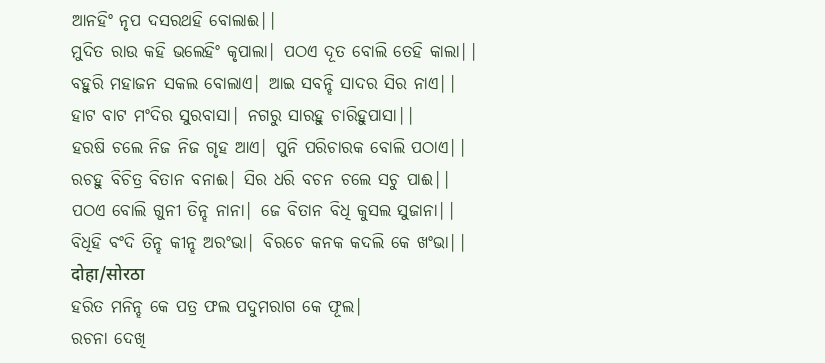ଆନହିଂ ନୃପ ଦସରଥହି ବୋଲାଈ||
ମୁଦିତ ରାଉ କହି ଭଲେହିଂ କୃପାଲା| ପଠଏ ଦୂତ ବୋଲି ତେହି କାଲା||
ବହୁରି ମହାଜନ ସକଲ ବୋଲାଏ| ଆଇ ସବନ୍ହି ସାଦର ସିର ନାଏ||
ହାଟ ବାଟ ମଂଦିର ସୁରବାସା| ନଗରୁ ସାରହୁ ଚାରିହୁପାସା||
ହରଷି ଚଲେ ନିଜ ନିଜ ଗୃହ ଆଏ| ପୁନି ପରିଚାରକ ବୋଲି ପଠାଏ||
ରଚହୁ ବିଚିତ୍ର ବିତାନ ବନାଈ| ସିର ଧରି ବଚନ ଚଲେ ସଚୁ ପାଈ||
ପଠଏ ବୋଲି ଗୁନୀ ତିନ୍ହ ନାନା| ଜେ ବିତାନ ବିଧି କୁସଲ ସୁଜାନା||
ବିଧିହି ବଂଦି ତିନ୍ହ କୀନ୍ହ ଅରଂଭା| ବିରଚେ କନକ କଦଲି କେ ଖଂଭା||
दोहा/सोरठा
ହରିତ ମନିନ୍ହ କେ ପତ୍ର ଫଲ ପଦୁମରାଗ କେ ଫୂଲ|
ରଚନା ଦେଖି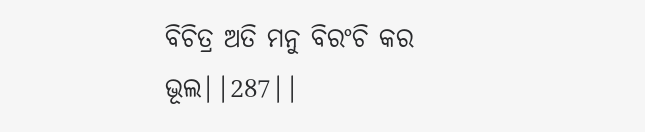ବିଚିତ୍ର ଅତି ମନୁ ବିରଂଚି କର ଭୂଲ||287||